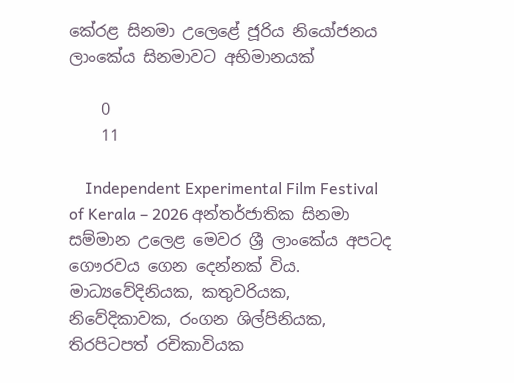කේරළ සිනමා උලෙළේ ජූරිය නියෝජනය ලාංකේය සිනමාවට අභිමානයක්

    0
    11

    Independent Experimental Film Festival of Kerala – 2026 අන්තර්ජාතික සිනමා සම්මාන උලෙළ මෙවර ශ්‍රී ලාංකේය අපටද ගෞරවය ගෙන දෙන්නක් විය. මාධ්‍යවේදිනියක, කතුවරියක, නිවේදිකාවක, රංගන ශිල්පිනියක, තිරපිටපත් රචිකාවියක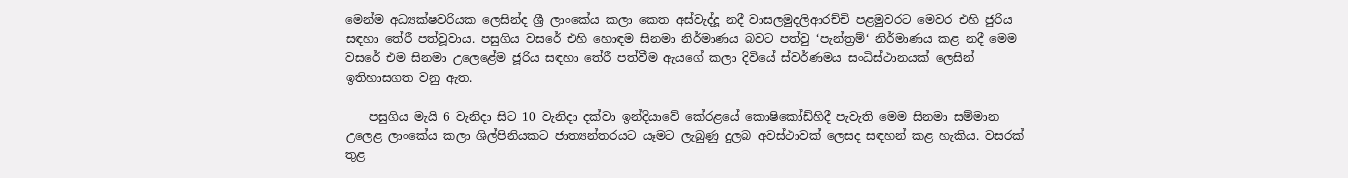මෙන්ම අධ්‍යක්ෂවරියක ලෙසින්ද ශ්‍රී ලාංකේය කලා කෙත අස්වැද්දූ නදී වාසලමුදලිආරච්චි පළමුවරට මෙවර එහි ජුරිය සඳහා තේරී පත්වූවාය. පසුගිය වසරේ එහි හොඳම සිනමා නිර්මාණය බවට පත්වු ‘පැන්ත්‍රම්‘ නිර්මාණය කළ නදී මෙම වසරේ එම සිනමා උලෙළේම ජූරිය සඳහා තේරී පත්වීම ඇයගේ කලා දිවියේ ස්වර්ණමය සංධිස්ථානයක් ලෙසින් ඉතිහාසගත වනු ඇත.

    පසුගිය මැයි 6 වැනිදා සිට 10 වැනිදා දක්වා ඉන්දියාවේ කේරළයේ කොෂිකෝඩ්හිදී පැවැති මෙම සිනමා සම්මාන උලෙළ ලාංකේය කලා ශිල්පිනියකට ජාත්‍යන්තරයට යෑමට ලැබුණු දුලබ අවස්ථාවක් ලෙසද සඳහන් කළ හැකිය. වසරක් තුළ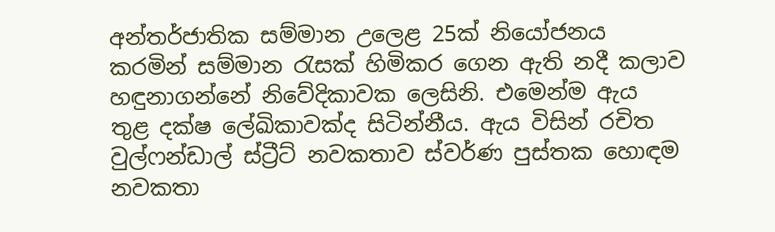අන්තර්ජාතික සම්මාන උලෙළ 25ක් නියෝජනය කරමින් සම්මාන රැසක් හිමිකර ගෙන ඇති නදී කලාව හඳුනාගන්නේ නිවේදිකාවක ලෙසිනි. එමෙන්ම ඇය තුළ දක්ෂ ලේඛිකාවක්ද සිටින්නීය. ඇය විසින් රචිත වුල්ෆන්ඩාල් ස්ට්‍රීට් නවකතාව ස්වර්ණ පුස්තක හොඳම නවකතා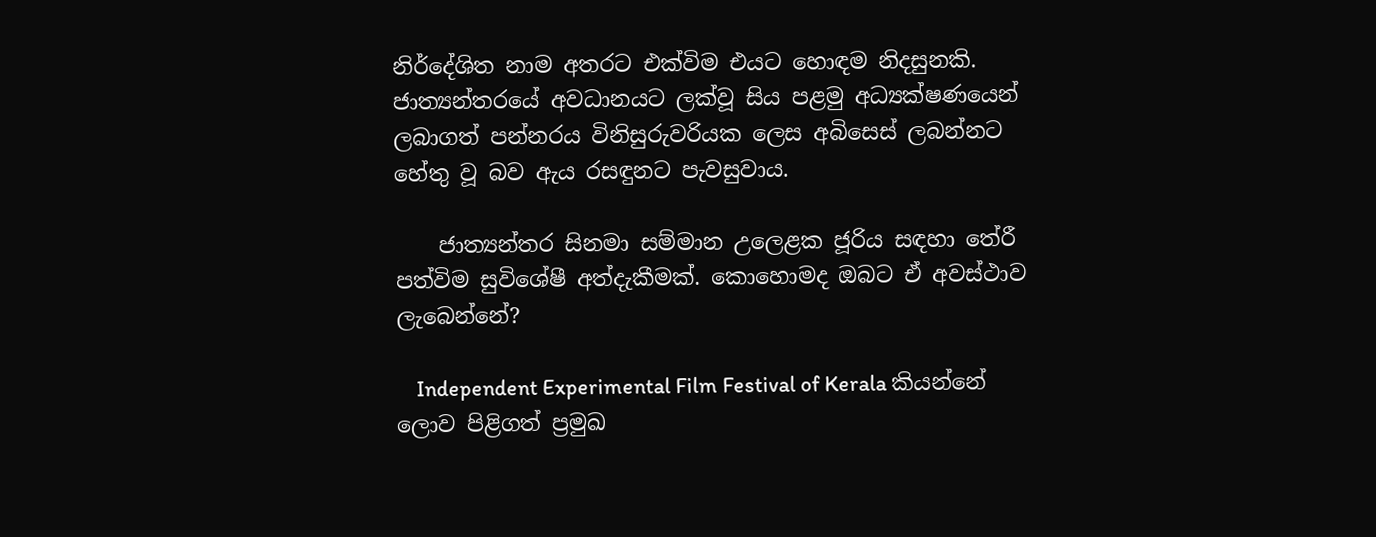නිර්දේශිත නාම අතරට එක්විම එයට හොඳම නිදසුනකි. ජාත්‍යන්තරයේ අවධානයට ලක්වූ සිය පළමු අධ්‍යක්ෂණයෙන් ලබාගත් පන්නරය විනිසුරුවරියක ලෙස අබිසෙස් ලබන්නට හේතු වූ බව ඇය රසඳුනට පැවසුවාය.

    ජාත්‍යන්තර සිනමා සම්මාන උලෙළක ජූරිය සඳහා තේරී පත්විම සුවිශේෂී අත්දැකීමක්. කොහොමද ඔබට ඒ අවස්ථාව ලැබෙන්නේ?

    Independent Experimental Film Festival of Kerala කියන්නේ ලොව පිළිගත් ප්‍රමුඛ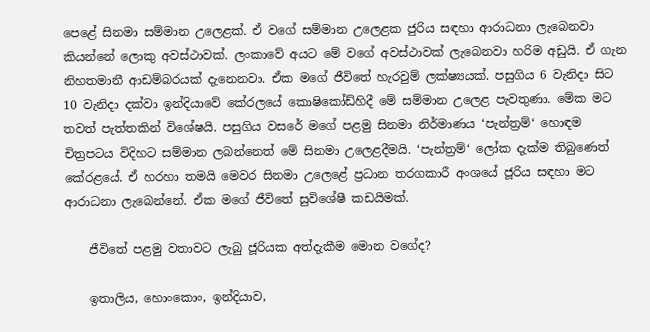පෙළේ සිනමා සම්මාන උලෙළක්. ඒ වගේ සම්මාන උලෙළක ජුරිය සඳහා ආරාධනා ලැබෙනවා කියන්නේ ලොකු අවස්ථාවක්. ලංකාවේ අයට මේ වගේ අවස්ථාවක් ලැබෙනවා හරිම අඩුයි. ඒ ගැන නිහතමානී ආඩම්බරයක් දැනෙනවා. ඒක මගේ ජීවිතේ හැරවුම් ලක්ෂ්‍යයක්. පසුගිය 6 වැනිදා සිට 10 වැනිදා දක්වා ඉන්දියාවේ කේරලයේ කොෂිකෝඩ්හිදී මේ සම්මාන උලෙළ පැවතුණා. මේක මට තවත් පැත්තකින් විශේෂයි. පසුගිය වසරේ මගේ පළමු සිනමා නිර්මාණය ‘පැන්ත්‍රම්‘ හොඳම චිත්‍රපටය විදිහට සම්මාන ලබන්නෙත් මේ සිනමා උලෙළදීමයි. ‘පැන්ත්‍රම්‘ ලෝක දැක්ම තිබුණෙත් කේරළයේ. ඒ හරහා තමයි මෙවර සිනමා උලෙළේ ප්‍රධාන තරගකාරී අංශයේ ජූරිය සඳහා මට ආරාධනා ලැබෙන්නේ. ඒක මගේ ජීවිතේ සුවිශේෂී කඩයිමක්.

    ජීවිතේ පළමු වතාවට ලැබු ජූරියක අත්දැකීම මොන වගේද?

    ඉතාලිය, හොංකොං, ඉන්දියාව,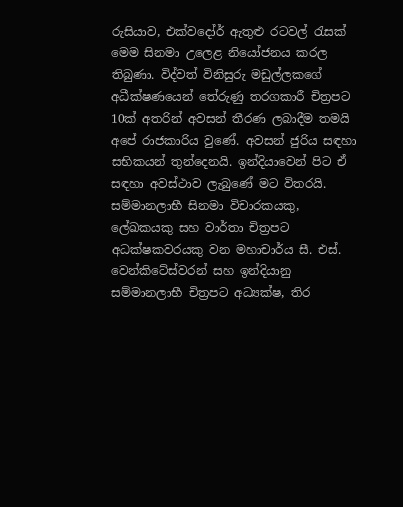රුසියාව, එක්වදෝර් ඇතුළු රටවල් රැසක් මෙම සිනමා උලෙළ නියෝජනය කරල තිබුණා. විද්වත් විනිසුරු මඩුල්ලකගේ අධීක්ෂණයෙන් තේරුණු තරගකාරී චිත්‍රපට 10ක් අතරින් අවසන් තීරණ ලබාදීම තමයි අපේ රාජකාරිය වුණේ. අවසන් ජුරිය සඳහා සභිකයන් තුන්දෙනයි. ඉන්දියාවෙන් පිට ඒ සඳහා අවස්ථාව ලැබුණේ මට විතරයි. සම්මානලාභී සිනමා විචාරකයකු, ලේඛකයකු සහ වාර්තා චිත්‍රපට අධක්ෂකවරයකු වන මහාචාර්ය සී. එස්. වෙන්කිටේස්වරන් සහ ඉන්දියානු සම්මානලාභී චිත්‍රපට අධ්‍යක්ෂ, තිර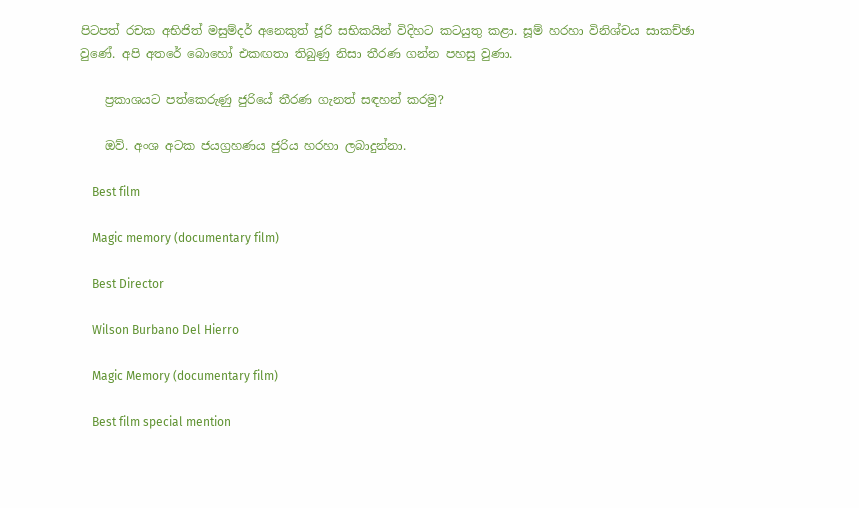පිටපත් රචක අභිජිත් මසුම්දර් අනෙකුත් ජූරි සභිකයින් විදිහට කටයුතු කළා. සූම් හරහා විනිශ්චය සාකච්ඡා වුණේ. අපි අතරේ බොහෝ එකඟතා තිබුණු නිසා තීරණ ගන්න පහසු වුණා.

    ප්‍රකාශයට පත්කෙරුණු ජුරියේ තීරණ ගැනත් සඳහන් කරමු?

    ඔව්. අංශ අටක ජයග්‍රහණය ජුරිය හරහා ලබාදුන්නා.

    Best film

    Magic memory (documentary film)

    Best Director

    Wilson Burbano Del Hierro

    Magic Memory (documentary film)

    Best film special mention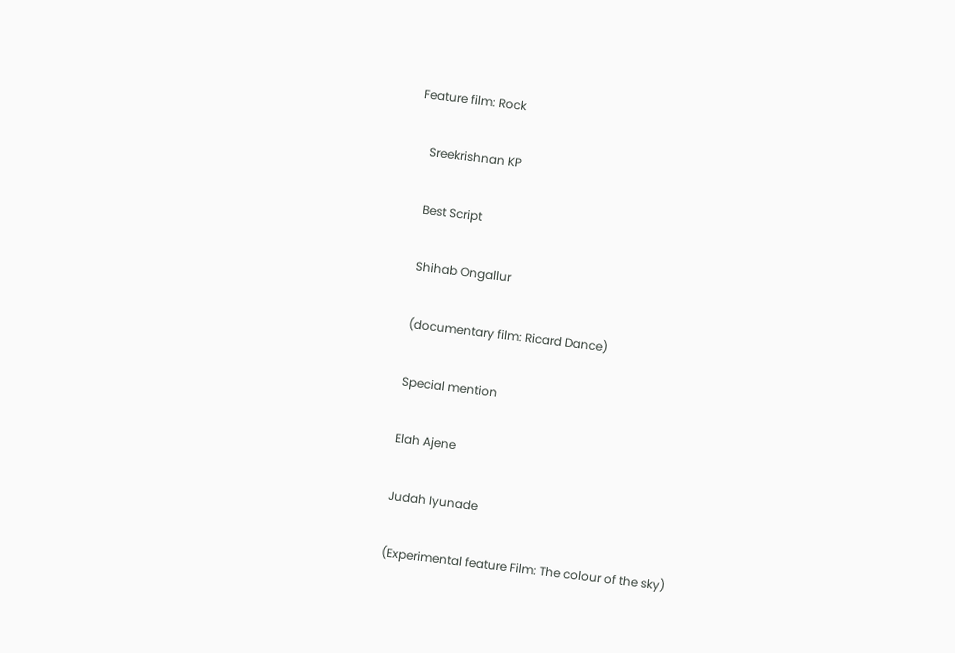Feature film: Rock

    Sreekrishnan KP

    Best Script

    Shihab Ongallur

    (documentary film: Ricard Dance)

    Special mention

    Elah Ajene

    Judah Iyunade

    (Experimental feature Film: The colour of the sky)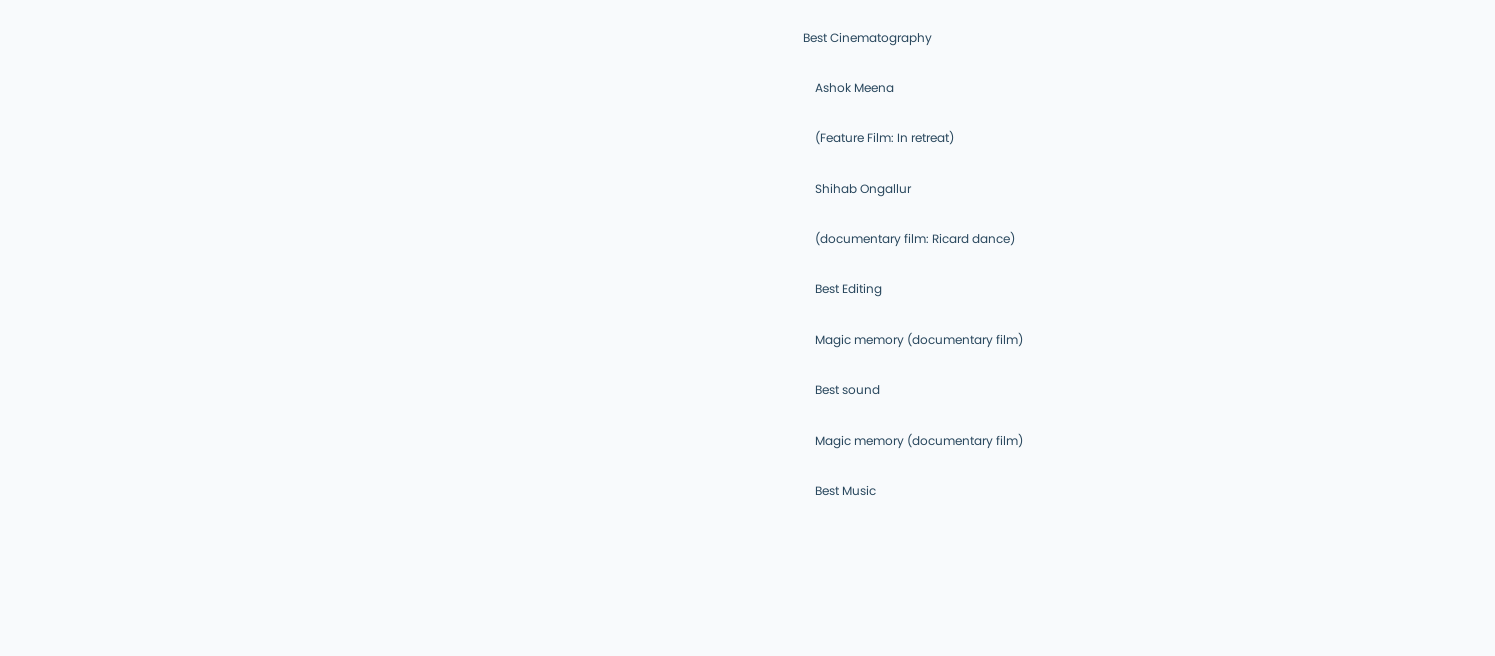Best Cinematography

    Ashok Meena

    (Feature Film: In retreat)

    Shihab Ongallur

    (documentary film: Ricard dance)

    Best Editing

    Magic memory (documentary film)

    Best sound

    Magic memory (documentary film)

    Best Music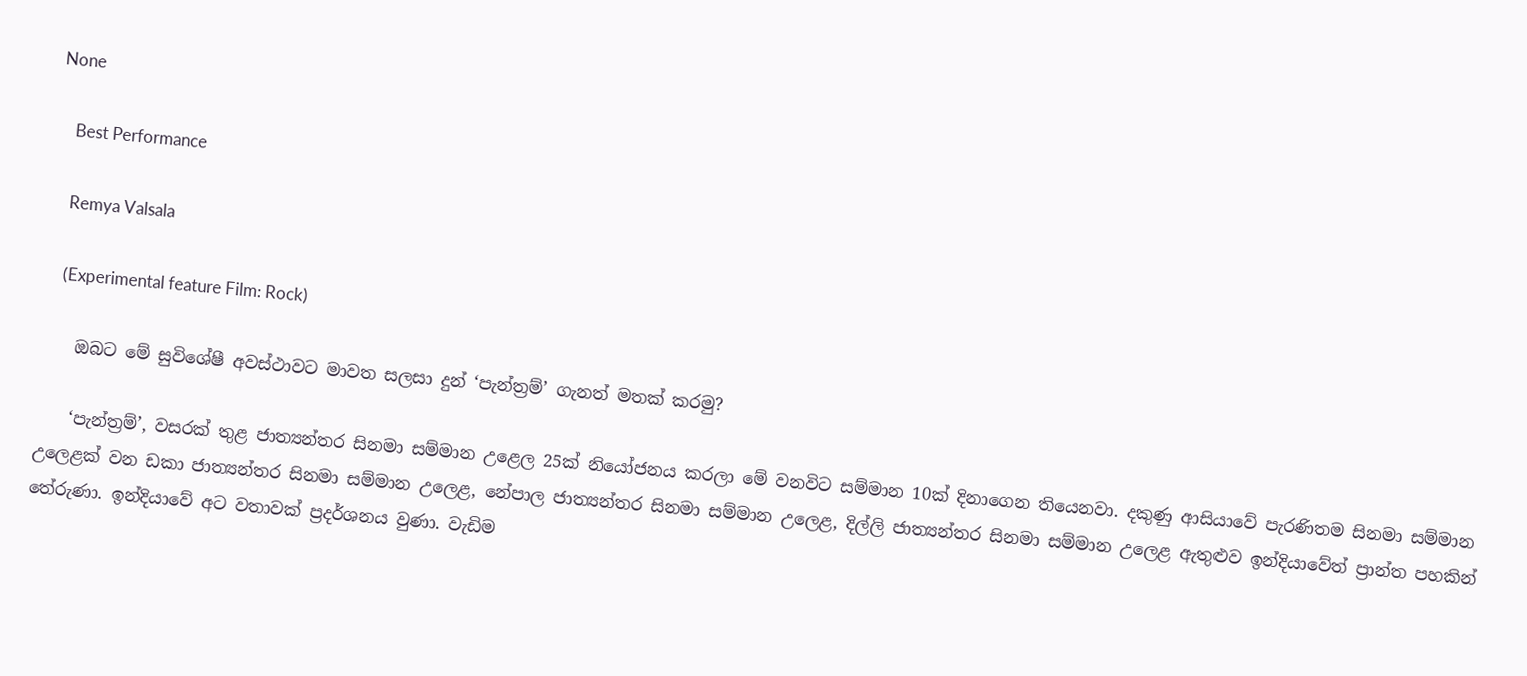None

    Best Performance

    Remya Valsala

    (Experimental feature Film: Rock)

    ඔබට මේ සුවිශේෂී අවස්ථාවට මාවත සලසා දුන් ‘පැන්ත්‍රම්’ ගැනත් මතක් කරමු?

    ‘පැන්ත්‍රම්’, වසරක් තුළ ජාත්‍යන්තර සිනමා සම්මාන උළෙල 25ක් නියෝජනය කරලා මේ වනවිට සම්මාන 10ක් දිනාගෙන තියෙනවා. දකුණු ආසියාවේ පැරණිතම සිනමා සම්මාන උලෙළක් වන ඩකා ජාත්‍යන්තර සිනමා සම්මාන උලෙළ, නේපාල ජාත්‍යන්තර සිනමා සම්මාන උලෙළ, දිල්ලි ජාත්‍යන්තර සිනමා සම්මාන උලෙළ ඇතුළුව ඉන්දියාවේත් ප්‍රාන්ත පහකින් තේරුණා. ඉන්දියාවේ අට වතාවක් ප්‍රදර්ශනය වුණා. වැඩිම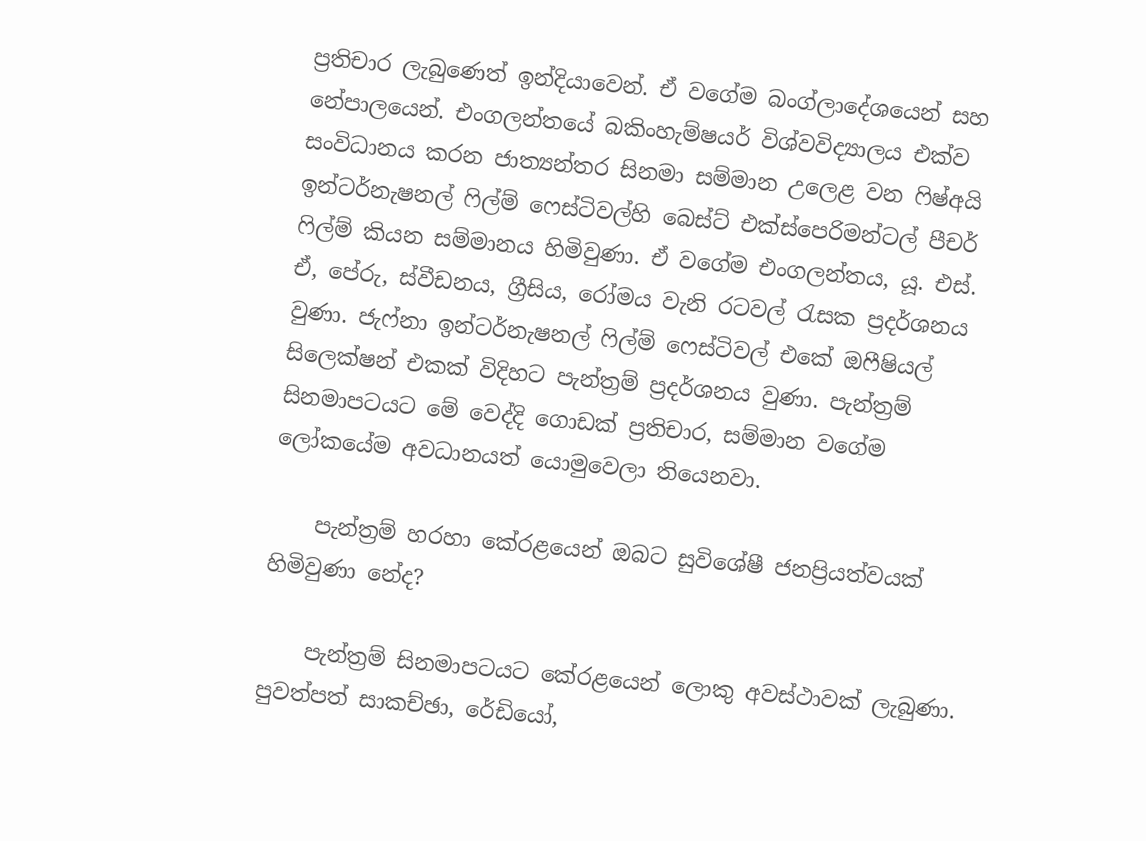ප්‍රතිචාර ලැබුණෙත් ඉන්දියාවෙන්. ඒ වගේම බංග්ලාදේශයෙන් සහ නේපාලයෙන්. එංගලන්තයේ බකිංහැම්ෂයර් විශ්වවිද්‍යාලය එක්ව සංවිධානය කරන ජාත්‍යන්තර සිනමා සම්මාන උලෙළ වන ෆිෂ්අයි ඉන්ටර්නැෂනල් ෆිල්ම් ෆෙස්ටිවල්හි බෙස්ට් එක්ස්පෙරිමන්ටල් පීචර් ෆිල්ම් කියන සම්මානය හිමිවුණා. ඒ වගේම එංගලන්තය, යූ. එස්. ඒ, පේරු, ස්වීඩනය, ග්‍රීසිය, රෝමය වැනි රටවල් රැසක ප්‍රදර්ශනය වුණා. ජැෆ්නා ඉන්ටර්නැෂනල් ෆිල්ම් ෆෙස්ටිවල් එකේ ඔෆීෂියල් සිලෙක්ෂන් එකක් විදිහට පැන්ත්‍රම් ප්‍රදර්ශනය වුණා. පැන්ත්‍රම් සිනමාපටයට මේ වෙද්දි ගොඩක් ප්‍රතිචාර, සම්මාන වගේම ලෝකයේම අවධානයත් යොමුවෙලා තියෙනවා.

    පැන්ත්‍රම් හරහා කේරළයෙන් ඔබට සුවිශේෂී ජනප්‍රියත්වයක් හිමිවුණා නේද?

    පැන්ත්‍රම් සිනමාපටයට කේරළයෙන් ලොකු අවස්ථාවක් ලැබුණා. පුවත්පත් සාකච්ඡා, රේඩියෝ,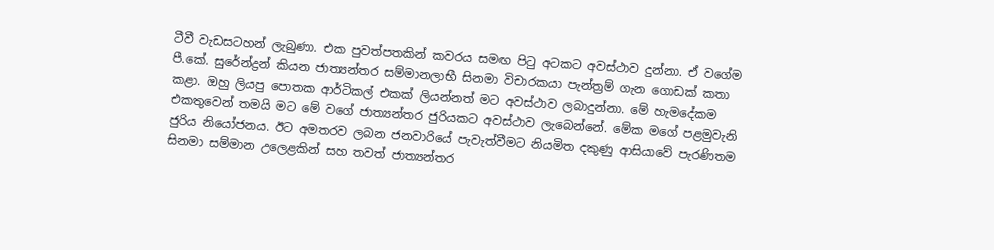ටීවී වැඩසටහන් ලැබුණා. එක පුවත්පතකින් කවරය සමඟ පිටු අටකට අවස්ථාව දුන්නා. ඒ වගේම පී.කේ. සුරේන්ද්‍රන් කියන ජාත්‍යන්තර සම්මානලාභී සිනමා විචාරකයා පැන්ත්‍රම් ගැන ගොඩක් කතා කළා. ඔහු ලියපු පොතක ආර්ටිකල් එකක් ලියන්නත් මට අවස්ථාව ලබාදුන්නා. මේ හැමදේකම එකතුවෙන් තමයි මට මේ වගේ ජාත්‍යන්තර ජුරියකට අවස්ථාව ලැබෙන්නේ. මේක මගේ පළමුවැනි ජුරිය නියෝජනය. ඊට අමතරව ලබන ජනවාරියේ පැවැත්වීමට නියමිත දකුණු ආසියාවේ පැරණිතම සිනමා සම්මාන උලෙළකින් සහ තවත් ජාත්‍යන්තර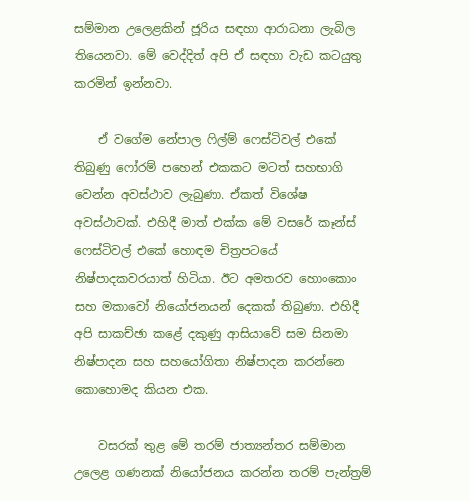සම්මාන උලෙළකින් ජූරිය සඳහා ආරාධනා ලැබිල තියෙනවා. මේ වෙද්දිත් අපි ඒ සඳහා වැඩ කටයුතු කරමින් ඉන්නවා.

    ඒ වගේම නේපාල ෆිල්ම් ‍ෆෙස්ටිවල් එකේ තිබුණු ෆෝරම් පහෙන් එකකට මටත් සහභාගි වෙන්න අවස්ථාව ලැබුණා. ඒකත් විශේෂ අවස්ථාවක්. එහිදී මාත් එක්ක මේ වසරේ කෑන්ස් ෆෙස්ටිවල් එකේ හොඳම චිත්‍රපටයේ නිෂ්පාදකවරයාත් හිටියා. ඊට අමතරව හොංකොං සහ මකාවෝ නියෝජනයන් දෙකක් තිබුණා. එහිදී අපි සාකච්ඡා කළේ දකුණු ආසියාවේ සම සිනමා නිෂ්පාදන සහ සහයෝගිතා නිෂ්පාදන කරන්නෙ කොහොමද කියන එක.

    වසරක් තුළ මේ තරම් ජාත්‍යන්තර සම්මාන උලෙළ ගණනක් නියෝජනය කරන්න තරම් පැන්ත්‍රම්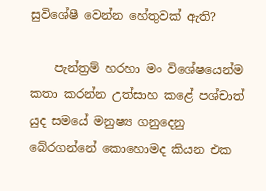සුවිශේෂී වෙන්න හේතුවක් ඇති?

    පැන්ත්‍රම් හරහා මං විශේෂයෙන්ම කතා කරන්න උත්සාහ කළේ පශ්චාත් යුද සමයේ මනුෂ්‍ය ගනුදෙනු බේරගන්නේ කොහොමද කියන එක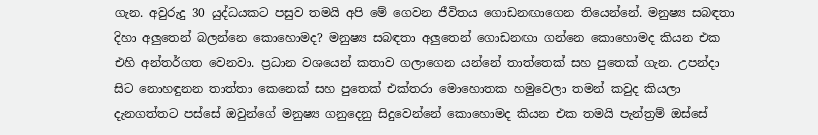ගැන. අවුරුදු 30 යුද්ධයකට පසුව තමයි අපි මේ ගෙවන ජීවිතය ගොඩනඟාගෙන තියෙන්නේ. මනුෂ්‍ය සබඳතා දිහා අලුතෙන් බලන්නෙ කොහොමද? මනුෂ්‍ය සබඳතා අලුතෙන් ගොඩනඟා ගන්නෙ කොහොමද කියන එක එහි අන්තර්ගත වෙනවා. ප්‍රධාන වශයෙන් කතාව ගලාගෙන යන්නේ තාත්තෙක් සහ පුතෙක් ගැන. උපන්දා සිට නොහඳුනන තාත්තා කෙනෙක් සහ පුතෙක් එක්තරා මොහොතක හමුවෙලා තමන් කවුද කියලා දැනගත්තට පස්සේ ඔවුන්ගේ මනුෂ්‍ය ගනුදෙනු සිදුවෙන්නේ කොහොමද කියන එක තමයි පැන්ත්‍රම් ඔස්සේ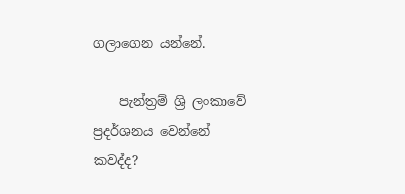ගලාගෙන යන්නේ.

    පැන්ත්‍රම් ශ්‍රි ලංකාවේ ප්‍රදර්ශනය වෙන්නේ කවද්ද?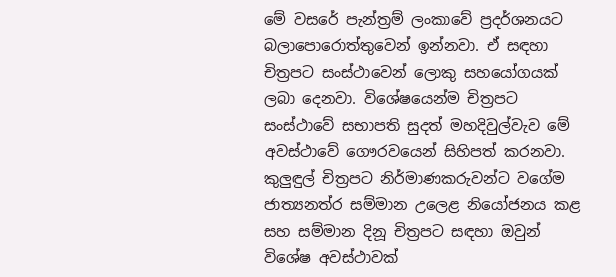මේ වසරේ පැන්ත්‍රම් ලංකාවේ ප්‍රදර්ශනයට බලාපොරොත්තුවෙන් ඉන්නවා. ඒ සඳහා චිත්‍රපට සංස්ථාවෙන් ලොකු සහයෝගයක් ලබා දෙනවා. විශේෂයෙන්ම චිත්‍රපට සංස්ථාවේ සභාපති සුදත් මහදිවුල්වැව මේ අවස්ථාවේ ගෞරවයෙන් සිහිපත් කරනවා. කුලුඳුල් චිත්‍රපට නිර්මාණකරුවන්ට වගේම ජාත්‍යනත්ර සම්මාන උලෙළ නියෝජනය කළ සහ සම්මාන දිනූ චිත්‍රපට සඳහා ඔවුන් විශේෂ අවස්ථාවක්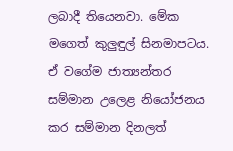ලබාදී තියෙනවා. මේක මගෙත් කුලුඳුල් සිනමාපටය. ඒ වගේම ජාත්‍යන්තර සම්මාන උලෙළ නියෝජනය කර සම්මාන දිනලත්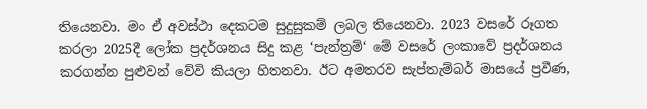තියෙනවා. මං ඒ අවස්ථා දෙකටම සුදුසුකම් ලබල තියෙනවා. 2023 වසරේ රූගත කරලා 2025දී ලෝක ප්‍රදර්ශනය සිදු කළ ‘පැන්ත්‍රම්‘ මේ වසරේ ලංකාවේ ප්‍රදර්ශනය කරගන්න පුළුවන් වේවි කියලා හිතනවා. ඊට අමතරව සැප්තැම්බර් මාසයේ ප්‍රවීණ,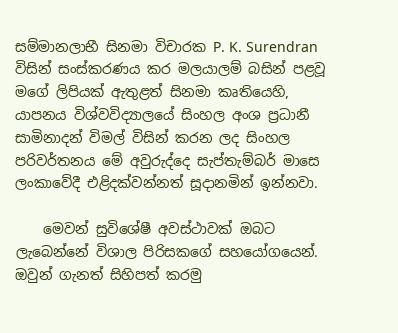සම්මානලාභී සිනමා විචාරක P. K. Surendran විසින් සංස්කරණය කර මලයාලම් බසින් පළවූ මගේ ලිපියක් ඇතුළත් සිනමා කෘතියෙහි, යාපනය විශ්වවිද්‍යාලයේ සිංහල අංශ ප්‍රධානී සාමිනාදන් විමල් විසින් කරන ලද සිංහල පරිවර්තනය මේ අවුරුද්දෙ සැප්තැම්බර් මාසෙ ලංකාවේදී එළිදක්වන්නත් සූදානමින් ඉන්නවා.

    මෙවන් සුවිශේෂී අවස්ථාවක් ඔබට ලැබෙන්නේ විශාල පිරිසකගේ සහයෝගයෙන්. ඔවුන් ගැනත් සිහිපත් කරමු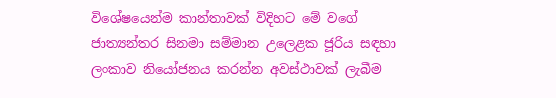විශේෂයෙන්ම කාන්තාවක් විදිහට මේ වගේ ජාත්‍යන්තර සිනමා සම්මාන උලෙළක ජූරිය සඳහා ලංකාව නියෝජනය කරන්න අවස්ථාවක් ලැබීම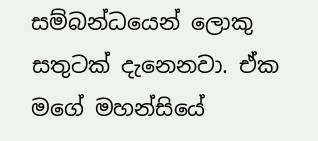සම්බන්ධයෙන් ලොකු සතුටක් දැනෙනවා. ඒක මගේ මහන්සියේ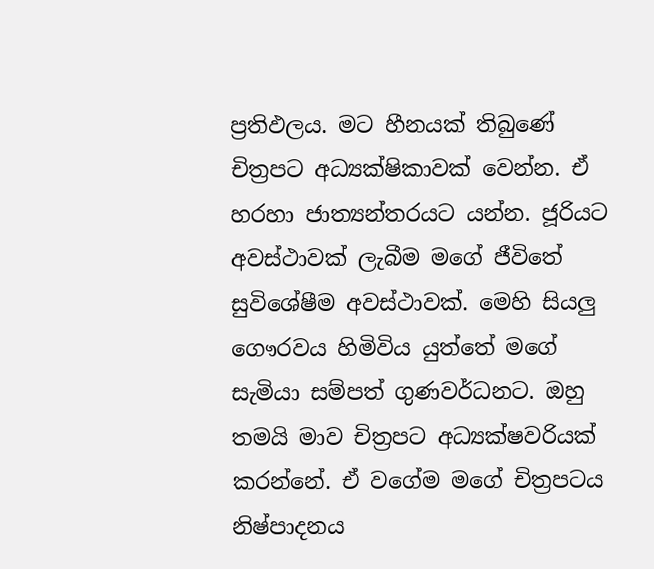ප්‍රතිඵලය. මට හීනයක් තිබුණේ චිත්‍රපට අධ්‍යක්ෂිකාවක් වෙන්න. ඒ හරහා ජාත්‍යන්තරයට යන්න. ජූරියට අවස්ථාවක් ලැබීම මගේ ජීවිතේ සුවිශේෂීම අවස්ථාවක්. මෙහි සියලු ගෞරවය හිමිවිය යුත්තේ මගේ සැමියා සම්පත් ගුණවර්ධනට. ඔහු තමයි මාව චිත්‍රපට අධ්‍යක්ෂවරියක් කරන්නේ. ඒ වගේම මගේ චිත්‍රපටය නිෂ්පාදනය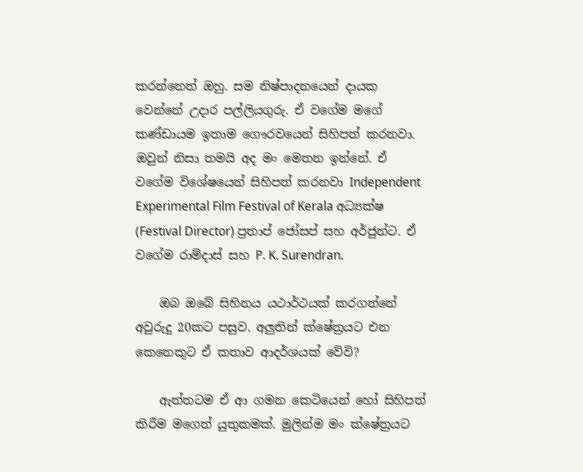කරන්නෙත් ඔහු. සම නිෂ්පාදනයෙන් දායක වෙන්නේ උදාර පල්ලියගුරු. ඒ වගේම මගේ කණ්ඩායම ඉතාම ගෞරවයෙන් සිහිපත් කරනවා. ඔවුන් නිසා තමයි අද මං මෙතන ඉන්නේ. ඒ වගේම විශේෂයෙන් සිහිපත් කරනවා Independent Experimental Film Festival of Kerala අධ්‍යක්ෂ (Festival Director) ප්‍රතාප් ජෝසප් සහ අර්ජුන්ට. ඒ වගේම රාම්දාස් සහ P. K. Surendran.

    ඔබ ඔබේ සිහිනය යථාර්ථයක් කරගන්නේ අවුරුදු 20කට පසුව. අලුතින් ක්ෂේත්‍රයට එන කෙනෙකුට ඒ කතාව ආදර්ශයක් වේවි?

    ඇත්තටම ඒ ආ ගමන කෙටියෙන් හෝ සිහිපත් කිරීම මගෙත් යුතුකමක්. මුලින්ම මං ක්ෂේත්‍රයට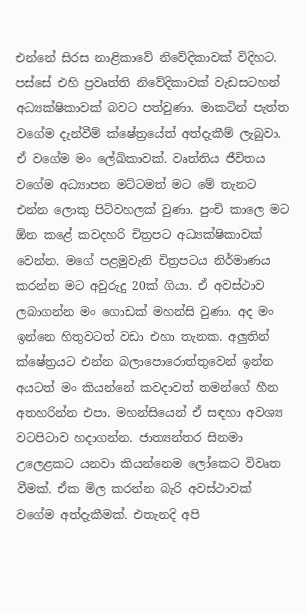එන්නේ සිරස නාළිකාවේ නිවේදිකාවක් විදිහට. පස්සේ එහි ප්‍රවෘත්ති නිවේදිකාවක් වැඩසටහන් අධ්‍යක්ෂිකාවක් බවට පත්වුණා. මාකටින් පැත්ත වගේම දැන්වීම් ක්ෂේත්‍රයේත් අත්දැකීම් ලැබුවා. ඒ වගේම මං ලේඛිකාවක්. වෘත්තිය ජීවිතය වගේම අධ්‍යාපන මට්ටමත් මට මේ තැනට එන්න ලොකු පිටිවහලක් වුණා. පුංචි කාලෙ මට ඕන කළේ කවදහරි චිත්‍රපට අධ්‍යක්ෂිකාවක් වෙන්න. මගේ පළමුවැනි චිත්‍රපටය නිර්මාණය කරන්න මට අවුරුදු 20ක් ගියා. ඒ අවස්ථාව ලබාගන්න මං ගොඩක් මහන්සි වුණා. අද මං ඉන්නෙ හිතුවටත් වඩා එහා තැනක. අලුතින් ක්ෂේත්‍රයට එන්න බලාපොරොත්තුවෙන් ඉන්න අයටත් මං කියන්නේ කවදාවත් තමන්ගේ හීන අතහරින්න එපා. මහන්සියෙන් ඒ සඳහා අවශ්‍ය වටපිටාව හදාගන්න. ජාත්‍යන්තර සිනමා උලෙළකට යනවා කියන්නෙම ලෝකෙට විවෘත වීමක්. ඒක මිල කරන්න බැරි අවස්ථාවක් වගේම අත්දැකීමක්. එතැනදි අපි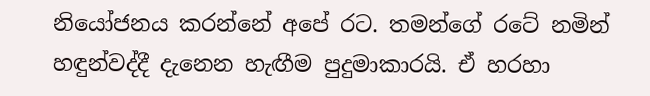නියෝජනය කරන්නේ අපේ රට. තමන්ගේ රටේ නමින් හඳුන්වද්දී දැනෙන හැඟීම පුදුමාකාරයි. ඒ හරහා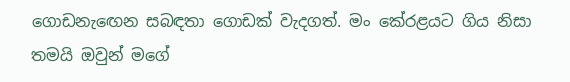ගොඩනැඟෙන සබඳතා ගොඩක් වැදගත්. මං කේරළයට ගිය නිසා තමයි ඔවුන් මගේ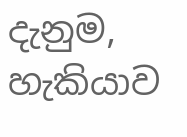දැනුම, හැකියාව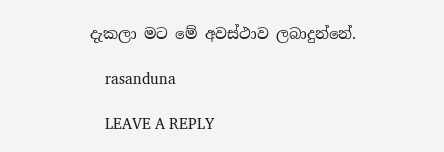දැකලා මට මේ අවස්ථාව ලබාදුන්නේ.

    rasanduna

    LEAVE A REPLY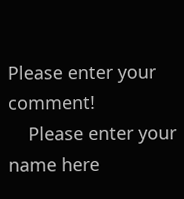Please enter your comment!
    Please enter your name here